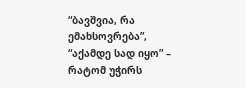“ბავშვია, რა ემახსოვრება”, “აქამდე სად იყო” – რატომ უჭირს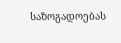საზოგადოებას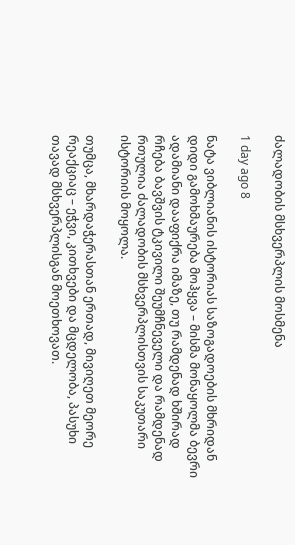ძალადობის მსხვერპლის მოსმენა

1 day ago 8

ნატა ვიბლიანის ისტორიას საზოგადოების მხრიდან დიდი გამოხმაურება მოჰყვა – მისმა მონაყოლმა ბევრი ადამიანი დააფიქრა იმაზე, თუ რამდენად ხშირად რჩება ბავშვის ტკივილი შეუმჩნეველი და რამდენად რთულია ძალადობის მსხვერპლისთვის საკუთარი ისტორიის მოყოლა.

თუმცა, მხარდაჭერასთან ერთად, მივიღეთ მეორე რეაქციაც – ეჭვი, კითხვები და მცდელობა, პასუხი თავად მსხვერპლისგან მოეთხოვათ.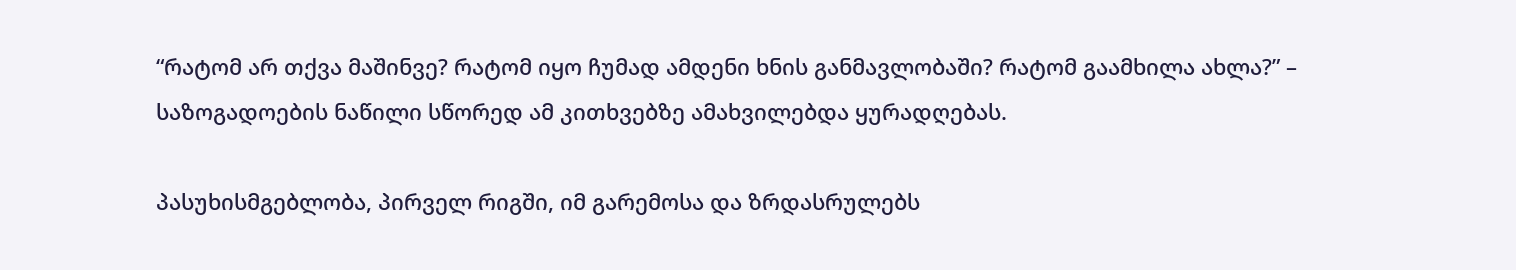“რატომ არ თქვა მაშინვე? რატომ იყო ჩუმად ამდენი ხნის განმავლობაში? რატომ გაამხილა ახლა?” –  საზოგადოების ნაწილი სწორედ ამ კითხვებზე ამახვილებდა ყურადღებას.

პასუხისმგებლობა, პირველ რიგში, იმ გარემოსა და ზრდასრულებს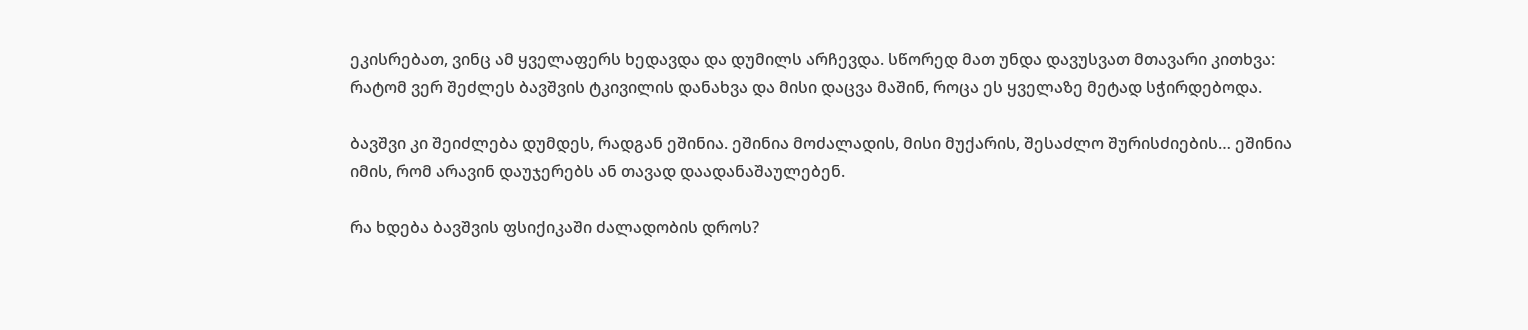ეკისრებათ, ვინც ამ ყველაფერს ხედავდა და დუმილს არჩევდა. სწორედ მათ უნდა დავუსვათ მთავარი კითხვა: რატომ ვერ შეძლეს ბავშვის ტკივილის დანახვა და მისი დაცვა მაშინ, როცა ეს ყველაზე მეტად სჭირდებოდა.

ბავშვი კი შეიძლება დუმდეს, რადგან ეშინია. ეშინია მოძალადის, მისი მუქარის, შესაძლო შურისძიების… ეშინია იმის, რომ არავინ დაუჯერებს ან თავად დაადანაშაულებენ.

რა ხდება ბავშვის ფსიქიკაში ძალადობის დროს?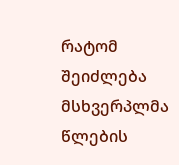რატომ შეიძლება მსხვერპლმა წლების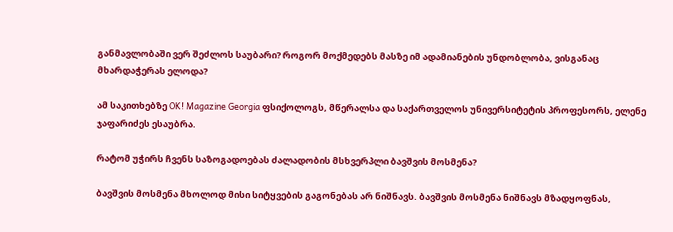განმავლობაში ვერ შეძლოს საუბარი? როგორ მოქმედებს მასზე იმ ადამიანების უნდობლობა, ვისგანაც მხარდაჭერას ელოდა?

ამ საკითხებზე OK! Magazine Georgia ფსიქოლოგს, მწერალსა და საქართველოს უნივერსიტეტის პროფესორს, ელენე ჯაფარიძეს ესაუბრა.

რატომ უჭირს ჩვენს საზოგადოებას ძალადობის მსხვერპლი ბავშვის მოსმენა?

ბავშვის მოსმენა მხოლოდ მისი სიტყვების გაგონებას არ ნიშნავს. ბავშვის მოსმენა ნიშნავს მზადყოფნას,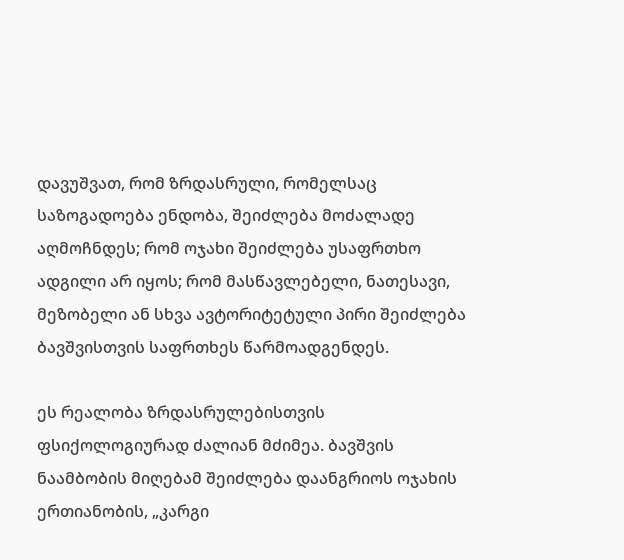დავუშვათ, რომ ზრდასრული, რომელსაც საზოგადოება ენდობა, შეიძლება მოძალადე აღმოჩნდეს; რომ ოჯახი შეიძლება უსაფრთხო ადგილი არ იყოს; რომ მასწავლებელი, ნათესავი, მეზობელი ან სხვა ავტორიტეტული პირი შეიძლება ბავშვისთვის საფრთხეს წარმოადგენდეს.

ეს რეალობა ზრდასრულებისთვის ფსიქოლოგიურად ძალიან მძიმეა. ბავშვის ნაამბობის მიღებამ შეიძლება დაანგრიოს ოჯახის ერთიანობის, „კარგი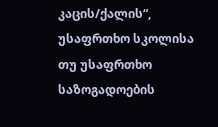კაცის/ქალის“, უსაფრთხო სკოლისა თუ უსაფრთხო საზოგადოების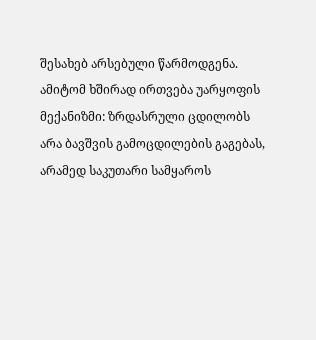შესახებ არსებული წარმოდგენა. ამიტომ ხშირად ირთვება უარყოფის მექანიზმი: ზრდასრული ცდილობს არა ბავშვის გამოცდილების გაგებას, არამედ საკუთარი სამყაროს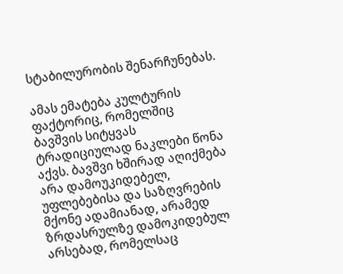სტაბილურობის შენარჩუნებას.

ამას ემატება კულტურის ფაქტორიც, რომელშიც ბავშვის სიტყვას ტრადიციულად ნაკლები წონა აქვს. ბავშვი ხშირად აღიქმება არა დამოუკიდებელ, უფლებებისა და საზღვრების მქონე ადამიანად, არამედ ზრდასრულზე დამოკიდებულ არსებად, რომელსაც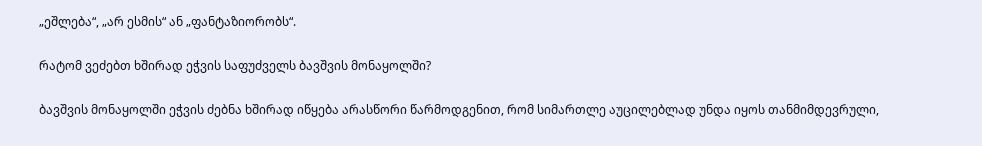„ეშლება“, „არ ესმის“ ან „ფანტაზიორობს“.

რატომ ვეძებთ ხშირად ეჭვის საფუძველს ბავშვის მონაყოლში?

ბავშვის მონაყოლში ეჭვის ძებნა ხშირად იწყება არასწორი წარმოდგენით, რომ სიმართლე აუცილებლად უნდა იყოს თანმიმდევრული,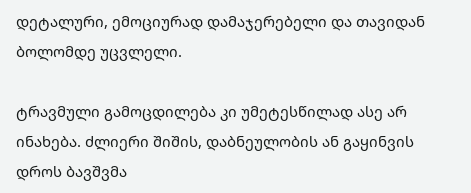დეტალური, ემოციურად დამაჯერებელი და თავიდან ბოლომდე უცვლელი.

ტრავმული გამოცდილება კი უმეტესწილად ასე არ ინახება. ძლიერი შიშის, დაბნეულობის ან გაყინვის დროს ბავშვმა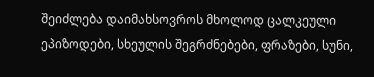შეიძლება დაიმახსოვროს მხოლოდ ცალკეული ეპიზოდები, სხეულის შეგრძნებები, ფრაზები, სუნი,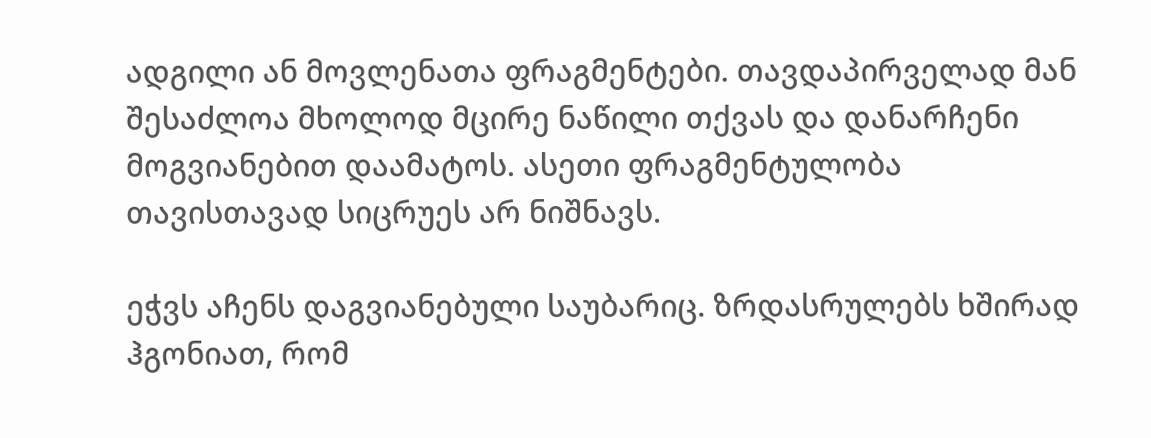ადგილი ან მოვლენათა ფრაგმენტები. თავდაპირველად მან შესაძლოა მხოლოდ მცირე ნაწილი თქვას და დანარჩენი მოგვიანებით დაამატოს. ასეთი ფრაგმენტულობა თავისთავად სიცრუეს არ ნიშნავს.

ეჭვს აჩენს დაგვიანებული საუბარიც. ზრდასრულებს ხშირად ჰგონიათ, რომ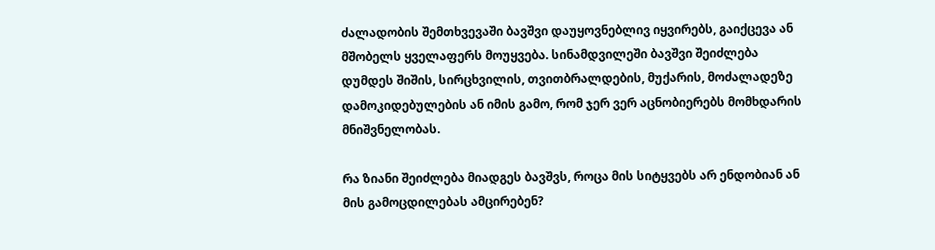ძალადობის შემთხვევაში ბავშვი დაუყოვნებლივ იყვირებს, გაიქცევა ან მშობელს ყველაფერს მოუყვება. სინამდვილეში ბავშვი შეიძლება დუმდეს შიშის, სირცხვილის, თვითბრალდების, მუქარის, მოძალადეზე დამოკიდებულების ან იმის გამო, რომ ჯერ ვერ აცნობიერებს მომხდარის მნიშვნელობას.

რა ზიანი შეიძლება მიადგეს ბავშვს, როცა მის სიტყვებს არ ენდობიან ან მის გამოცდილებას ამცირებენ?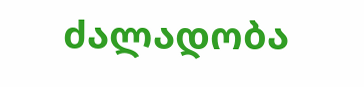ძალადობა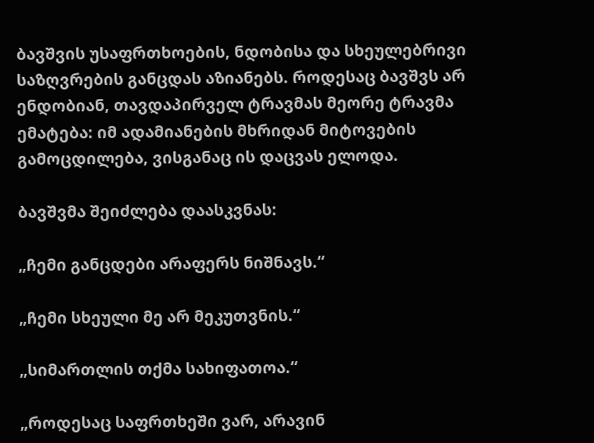ბავშვის უსაფრთხოების, ნდობისა და სხეულებრივი საზღვრების განცდას აზიანებს. როდესაც ბავშვს არ ენდობიან, თავდაპირველ ტრავმას მეორე ტრავმა ემატება: იმ ადამიანების მხრიდან მიტოვების გამოცდილება, ვისგანაც ის დაცვას ელოდა.

ბავშვმა შეიძლება დაასკვნას:

„ჩემი განცდები არაფერს ნიშნავს.“

„ჩემი სხეული მე არ მეკუთვნის.“

„სიმართლის თქმა სახიფათოა.“

„როდესაც საფრთხეში ვარ, არავინ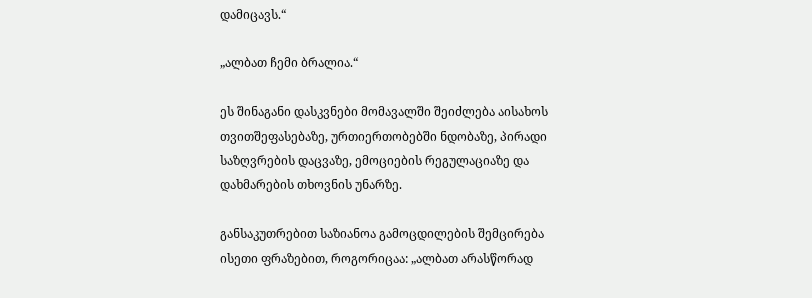დამიცავს.“

„ალბათ ჩემი ბრალია.“

ეს შინაგანი დასკვნები მომავალში შეიძლება აისახოს თვითშეფასებაზე, ურთიერთობებში ნდობაზე, პირადი საზღვრების დაცვაზე, ემოციების რეგულაციაზე და დახმარების თხოვნის უნარზე.

განსაკუთრებით საზიანოა გამოცდილების შემცირება ისეთი ფრაზებით, როგორიცაა: „ალბათ არასწორად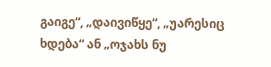გაიგე“, „დაივიწყე“, „უარესიც ხდება“ ან „ოჯახს ნუ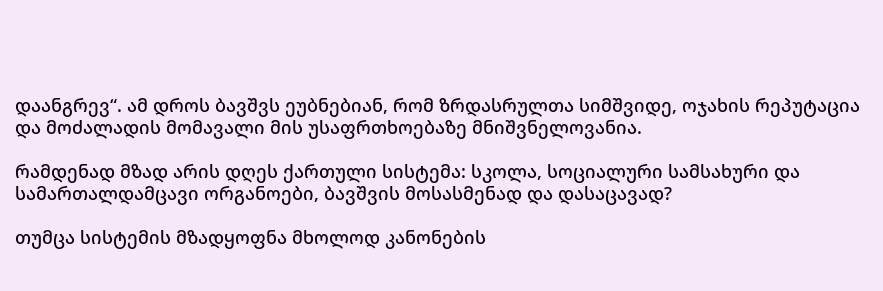დაანგრევ“. ამ დროს ბავშვს ეუბნებიან, რომ ზრდასრულთა სიმშვიდე, ოჯახის რეპუტაცია და მოძალადის მომავალი მის უსაფრთხოებაზე მნიშვნელოვანია.

რამდენად მზად არის დღეს ქართული სისტემა: სკოლა, სოციალური სამსახური და სამართალდამცავი ორგანოები, ბავშვის მოსასმენად და დასაცავად?

თუმცა სისტემის მზადყოფნა მხოლოდ კანონების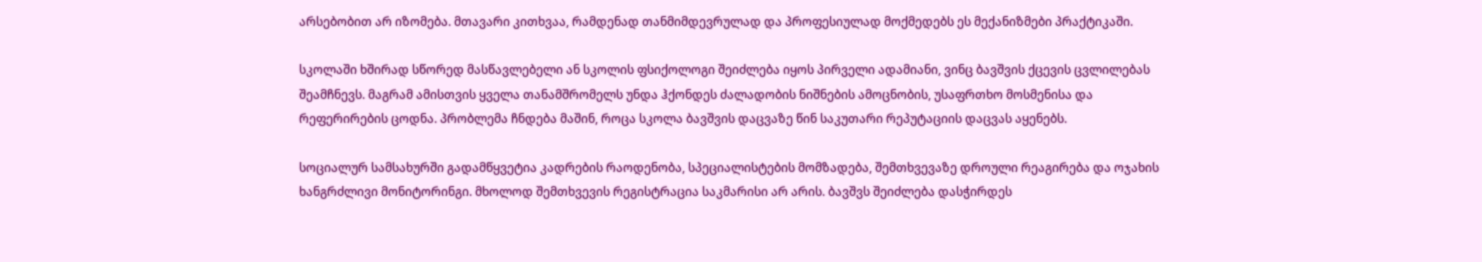არსებობით არ იზომება. მთავარი კითხვაა, რამდენად თანმიმდევრულად და პროფესიულად მოქმედებს ეს მექანიზმები პრაქტიკაში.

სკოლაში ხშირად სწორედ მასწავლებელი ან სკოლის ფსიქოლოგი შეიძლება იყოს პირველი ადამიანი, ვინც ბავშვის ქცევის ცვლილებას შეამჩნევს. მაგრამ ამისთვის ყველა თანამშრომელს უნდა ჰქონდეს ძალადობის ნიშნების ამოცნობის, უსაფრთხო მოსმენისა და რეფერირების ცოდნა. პრობლემა ჩნდება მაშინ, როცა სკოლა ბავშვის დაცვაზე წინ საკუთარი რეპუტაციის დაცვას აყენებს.

სოციალურ სამსახურში გადამწყვეტია კადრების რაოდენობა, სპეციალისტების მომზადება, შემთხვევაზე დროული რეაგირება და ოჯახის ხანგრძლივი მონიტორინგი. მხოლოდ შემთხვევის რეგისტრაცია საკმარისი არ არის. ბავშვს შეიძლება დასჭირდეს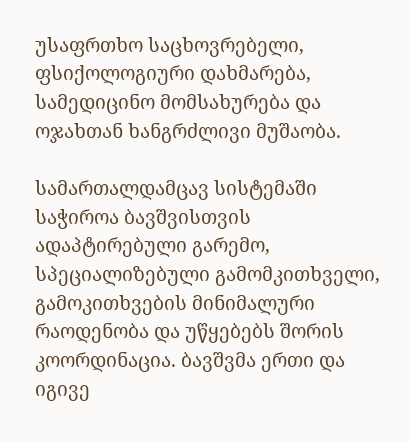უსაფრთხო საცხოვრებელი, ფსიქოლოგიური დახმარება, სამედიცინო მომსახურება და ოჯახთან ხანგრძლივი მუშაობა.

სამართალდამცავ სისტემაში საჭიროა ბავშვისთვის ადაპტირებული გარემო, სპეციალიზებული გამომკითხველი, გამოკითხვების მინიმალური რაოდენობა და უწყებებს შორის კოორდინაცია. ბავშვმა ერთი და იგივე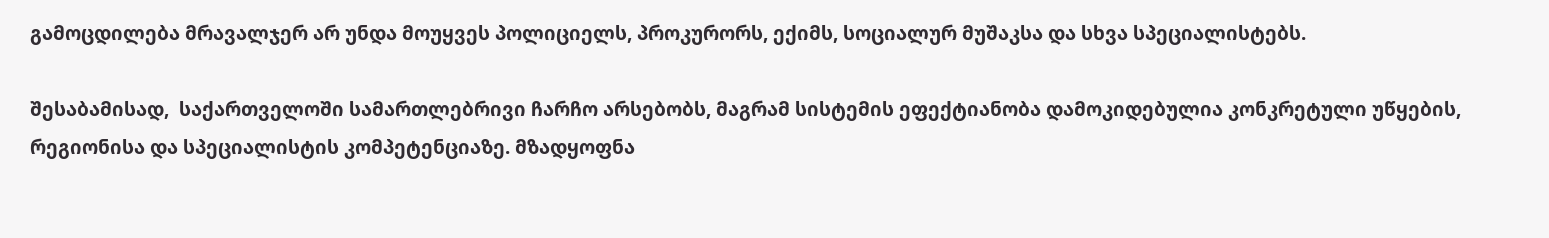გამოცდილება მრავალჯერ არ უნდა მოუყვეს პოლიციელს, პროკურორს, ექიმს, სოციალურ მუშაკსა და სხვა სპეციალისტებს.

შესაბამისად,  საქართველოში სამართლებრივი ჩარჩო არსებობს, მაგრამ სისტემის ეფექტიანობა დამოკიდებულია კონკრეტული უწყების, რეგიონისა და სპეციალისტის კომპეტენციაზე. მზადყოფნა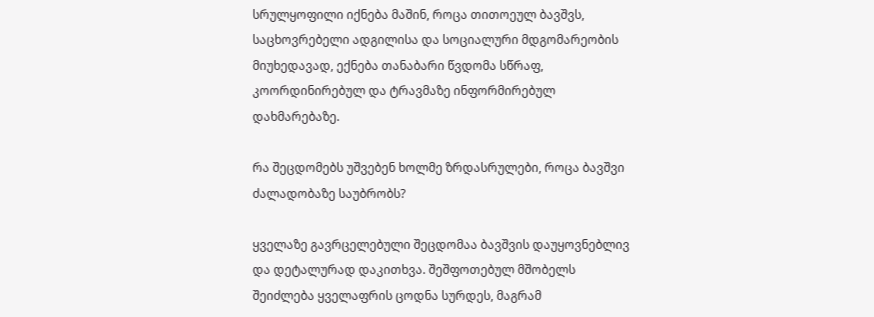სრულყოფილი იქნება მაშინ, როცა თითოეულ ბავშვს, საცხოვრებელი ადგილისა და სოციალური მდგომარეობის მიუხედავად, ექნება თანაბარი წვდომა სწრაფ, კოორდინირებულ და ტრავმაზე ინფორმირებულ დახმარებაზე.

რა შეცდომებს უშვებენ ხოლმე ზრდასრულები, როცა ბავშვი ძალადობაზე საუბრობს?

ყველაზე გავრცელებული შეცდომაა ბავშვის დაუყოვნებლივ და დეტალურად დაკითხვა. შეშფოთებულ მშობელს შეიძლება ყველაფრის ცოდნა სურდეს, მაგრამ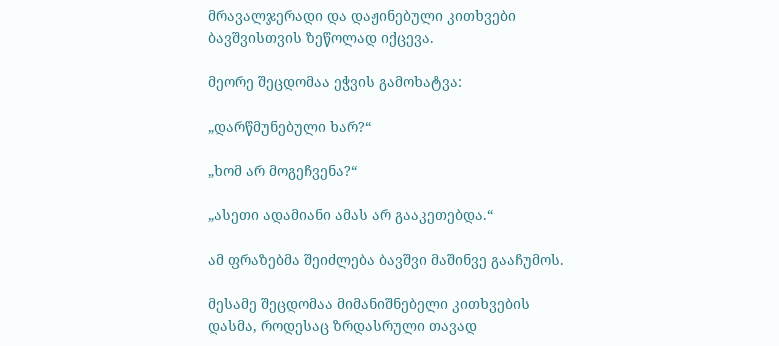მრავალჯერადი და დაჟინებული კითხვები ბავშვისთვის ზეწოლად იქცევა.

მეორე შეცდომაა ეჭვის გამოხატვა:

„დარწმუნებული ხარ?“

„ხომ არ მოგეჩვენა?“

„ასეთი ადამიანი ამას არ გააკეთებდა.“

ამ ფრაზებმა შეიძლება ბავშვი მაშინვე გააჩუმოს.

მესამე შეცდომაა მიმანიშნებელი კითხვების დასმა, როდესაც ზრდასრული თავად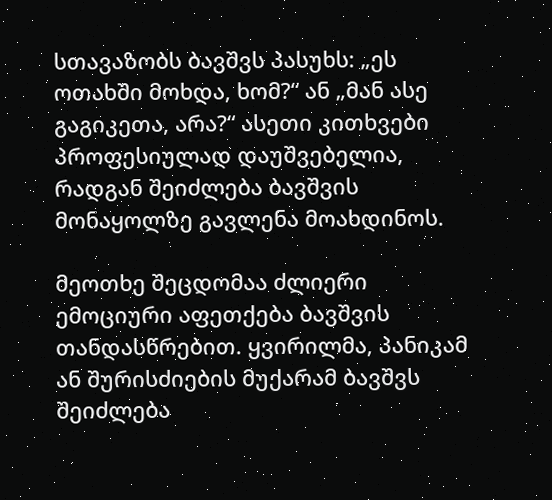სთავაზობს ბავშვს პასუხს: „ეს ოთახში მოხდა, ხომ?“ ან „მან ასე გაგიკეთა, არა?“ ასეთი კითხვები პროფესიულად დაუშვებელია, რადგან შეიძლება ბავშვის მონაყოლზე გავლენა მოახდინოს.

მეოთხე შეცდომაა ძლიერი ემოციური აფეთქება ბავშვის თანდასწრებით. ყვირილმა, პანიკამ ან შურისძიების მუქარამ ბავშვს შეიძლება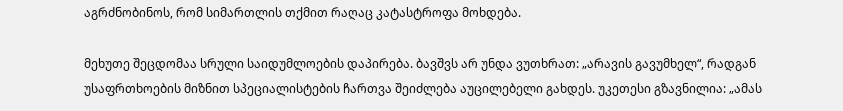აგრძნობინოს, რომ სიმართლის თქმით რაღაც კატასტროფა მოხდება.

მეხუთე შეცდომაა სრული საიდუმლოების დაპირება. ბავშვს არ უნდა ვუთხრათ: „არავის გავუმხელ“, რადგან უსაფრთხოების მიზნით სპეციალისტების ჩართვა შეიძლება აუცილებელი გახდეს. უკეთესი გზავნილია: „ამას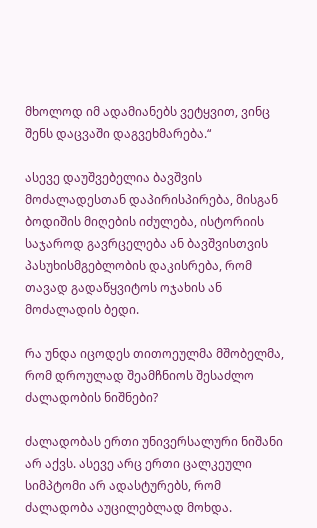მხოლოდ იმ ადამიანებს ვეტყვით, ვინც შენს დაცვაში დაგვეხმარება.“

ასევე დაუშვებელია ბავშვის მოძალადესთან დაპირისპირება, მისგან ბოდიშის მიღების იძულება, ისტორიის საჯაროდ გავრცელება ან ბავშვისთვის პასუხისმგებლობის დაკისრება, რომ თავად გადაწყვიტოს ოჯახის ან მოძალადის ბედი.

რა უნდა იცოდეს თითოეულმა მშობელმა, რომ დროულად შეამჩნიოს შესაძლო ძალადობის ნიშნები?

ძალადობას ერთი უნივერსალური ნიშანი არ აქვს. ასევე არც ერთი ცალკეული სიმპტომი არ ადასტურებს, რომ ძალადობა აუცილებლად მოხდა.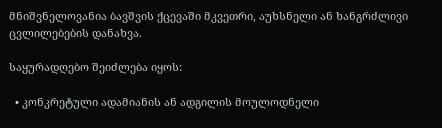მნიშვნელოვანია ბავშვის ქცევაში მკვეთრი, აუხსნელი ან ხანგრძლივი ცვლილებების დანახვა.

საყურადღებო შეიძლება იყოს:

  • კონკრეტული ადამიანის ან ადგილის მოულოდნელი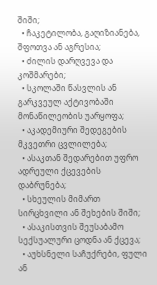შიში;
  • ჩაკეტილობა, გაღიზიანება, შფოთვა ან აგრესია;
  • ძილის დარღვევა და კოშმარები;
  • სკოლაში წასვლის ან გარკვეულ აქტივობაში მონაწილეობის უარყოფა;
  • აკადემიური შედეგების მკვეთრი ცვლილება;
  • ასაკთან შედარებით უფრო ადრეული ქცევების დაბრუნება;
  • სხეულის მიმართ სირცხვილი ან შეხების შიში;
  • ასაკისთვის შეუსაბამო სექსუალური ცოდნა ან ქცევა;
  • აუხსნელი საჩუქრები, ფული ან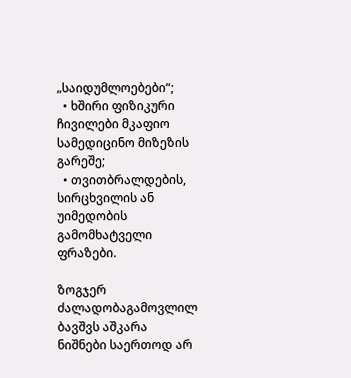„საიდუმლოებები“;
  • ხშირი ფიზიკური ჩივილები მკაფიო სამედიცინო მიზეზის გარეშე;
  • თვითბრალდების, სირცხვილის ან უიმედობის გამომხატველი ფრაზები.

ზოგჯერ ძალადობაგამოვლილ ბავშვს აშკარა ნიშნები საერთოდ არ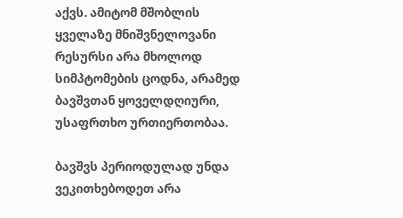აქვს. ამიტომ მშობლის ყველაზე მნიშვნელოვანი რესურსი არა მხოლოდ სიმპტომების ცოდნა, არამედ ბავშვთან ყოველდღიური, უსაფრთხო ურთიერთობაა.

ბავშვს პერიოდულად უნდა ვეკითხებოდეთ არა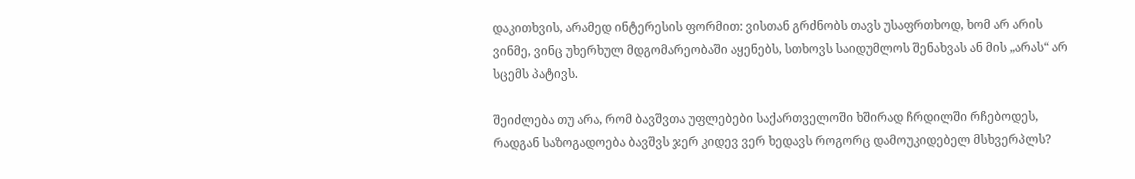დაკითხვის, არამედ ინტერესის ფორმით: ვისთან გრძნობს თავს უსაფრთხოდ, ხომ არ არის ვინმე, ვინც უხერხულ მდგომარეობაში აყენებს, სთხოვს საიდუმლოს შენახვას ან მის „არას“ არ სცემს პატივს.

შეიძლება თუ არა, რომ ბავშვთა უფლებები საქართველოში ხშირად ჩრდილში რჩებოდეს, რადგან საზოგადოება ბავშვს ჯერ კიდევ ვერ ხედავს როგორც დამოუკიდებელ მსხვერპლს?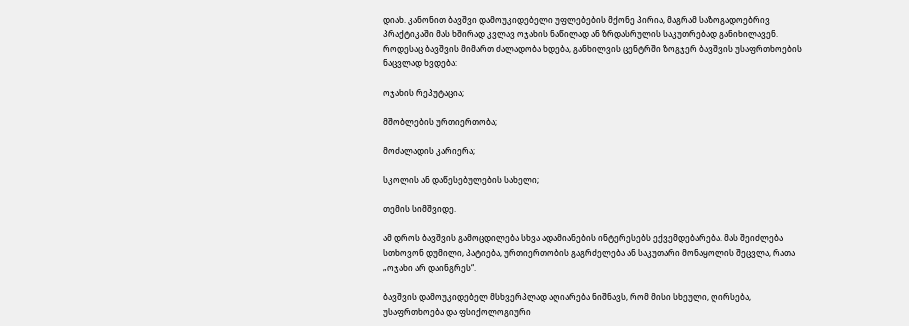დიახ. კანონით ბავშვი დამოუკიდებელი უფლებების მქონე პირია, მაგრამ საზოგადოებრივ პრაქტიკაში მას ხშირად კვლავ ოჯახის ნაწილად ან ზრდასრულის საკუთრებად განიხილავენ. როდესაც ბავშვის მიმართ ძალადობა ხდება, განხილვის ცენტრში ზოგჯერ ბავშვის უსაფრთხოების ნაცვლად ხვდება:

ოჯახის რეპუტაცია;

მშობლების ურთიერთობა;

მოძალადის კარიერა;

სკოლის ან დაწესებულების სახელი;

თემის სიმშვიდე.

ამ დროს ბავშვის გამოცდილება სხვა ადამიანების ინტერესებს ექვემდებარება. მას შეიძლება სთხოვონ დუმილი, პატიება, ურთიერთობის გაგრძელება ან საკუთარი მონაყოლის შეცვლა, რათა „ოჯახი არ დაინგრეს“.

ბავშვის დამოუკიდებელ მსხვერპლად აღიარება ნიშნავს, რომ მისი სხეული, ღირსება, უსაფრთხოება და ფსიქოლოგიური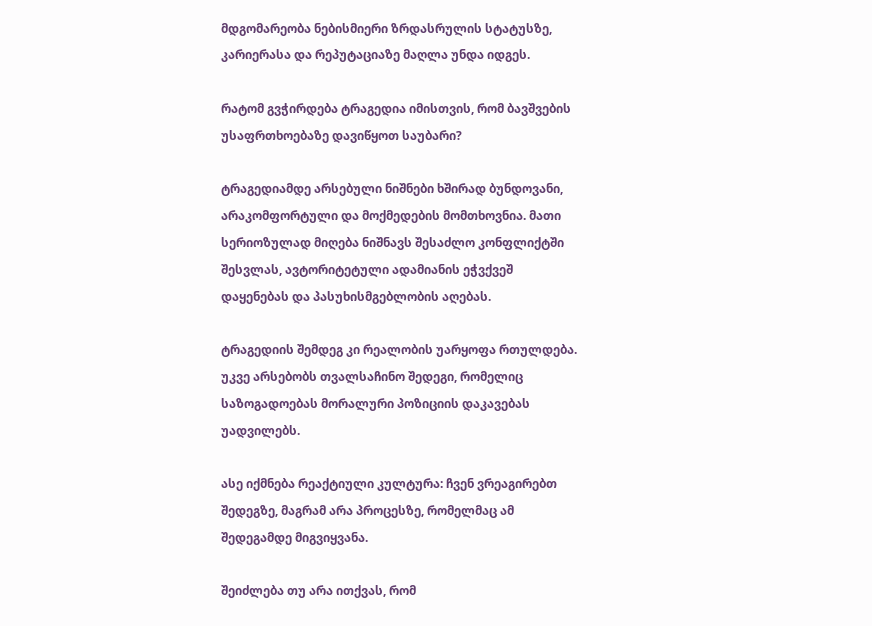მდგომარეობა ნებისმიერი ზრდასრულის სტატუსზე, კარიერასა და რეპუტაციაზე მაღლა უნდა იდგეს.

რატომ გვჭირდება ტრაგედია იმისთვის, რომ ბავშვების უსაფრთხოებაზე დავიწყოთ საუბარი?

ტრაგედიამდე არსებული ნიშნები ხშირად ბუნდოვანი, არაკომფორტული და მოქმედების მომთხოვნია. მათი სერიოზულად მიღება ნიშნავს შესაძლო კონფლიქტში შესვლას, ავტორიტეტული ადამიანის ეჭვქვეშ დაყენებას და პასუხისმგებლობის აღებას.

ტრაგედიის შემდეგ კი რეალობის უარყოფა რთულდება. უკვე არსებობს თვალსაჩინო შედეგი, რომელიც საზოგადოებას მორალური პოზიციის დაკავებას უადვილებს.

ასე იქმნება რეაქტიული კულტურა: ჩვენ ვრეაგირებთ შედეგზე, მაგრამ არა პროცესზე, რომელმაც ამ შედეგამდე მიგვიყვანა.

შეიძლება თუ არა ითქვას, რომ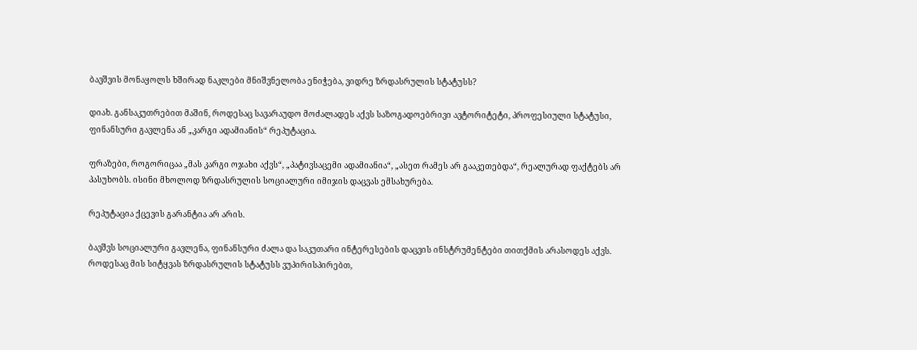ბავშვის მონაყოლს ხშირად ნაკლები მნიშვნელობა ენიჭება, ვიდრე ზრდასრულის სტატუსს?

დიახ. განსაკუთრებით მაშინ, როდესაც სავარაუდო მოძალადეს აქვს საზოგადოებრივი ავტორიტეტი, პროფესიული სტატუსი, ფინანსური გავლენა ან „კარგი ადამიანის“ რეპუტაცია.

ფრაზები, როგორიცაა „მას კარგი ოჯახი აქვს“, „პატივსაცემი ადამიანია“, „ასეთ რამეს არ გააკეთებდა“, რეალურად ფაქტებს არ პასუხობს. ისინი მხოლოდ ზრდასრულის სოციალური იმიჯის დაცვას ემსახურება.

რეპუტაცია ქცევის გარანტია არ არის.

ბავშვს სოციალური გავლენა, ფინანსური ძალა და საკუთარი ინტერესების დაცვის ინსტრუმენტები თითქმის არასოდეს აქვს. როდესაც მის სიტყვას ზრდასრულის სტატუსს ვუპირისპირებთ,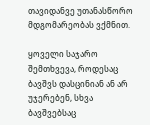თავიდანვე უთანასწორო მდგომარეობას ვქმნით.

ყოველი საჯარო შემთხვევა, როდესაც ბავშვს დასცინიან ან არ უჯერებენ, სხვა ბავშვებსაც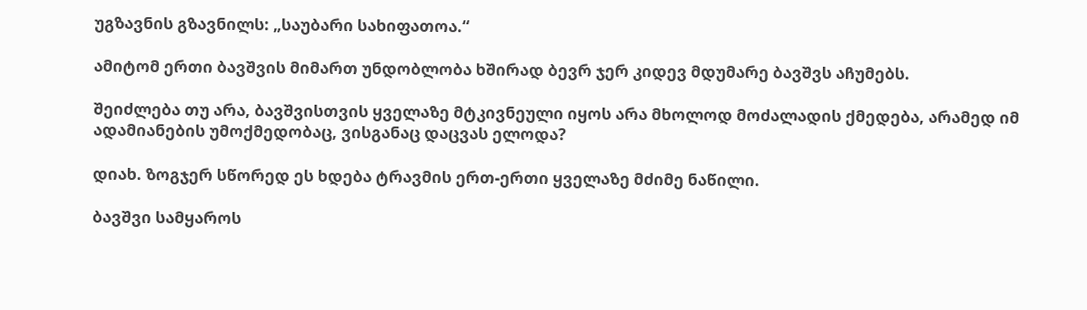უგზავნის გზავნილს: „საუბარი სახიფათოა.“

ამიტომ ერთი ბავშვის მიმართ უნდობლობა ხშირად ბევრ ჯერ კიდევ მდუმარე ბავშვს აჩუმებს.

შეიძლება თუ არა, ბავშვისთვის ყველაზე მტკივნეული იყოს არა მხოლოდ მოძალადის ქმედება, არამედ იმ ადამიანების უმოქმედობაც, ვისგანაც დაცვას ელოდა?

დიახ. ზოგჯერ სწორედ ეს ხდება ტრავმის ერთ-ერთი ყველაზე მძიმე ნაწილი.

ბავშვი სამყაროს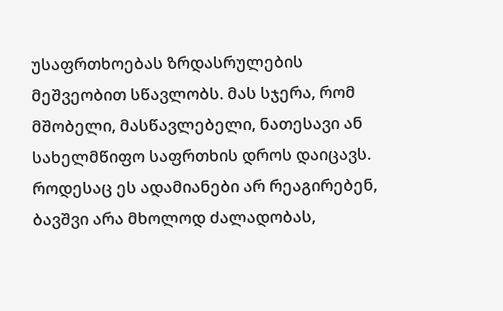უსაფრთხოებას ზრდასრულების მეშვეობით სწავლობს. მას სჯერა, რომ მშობელი, მასწავლებელი, ნათესავი ან სახელმწიფო საფრთხის დროს დაიცავს. როდესაც ეს ადამიანები არ რეაგირებენ, ბავშვი არა მხოლოდ ძალადობას,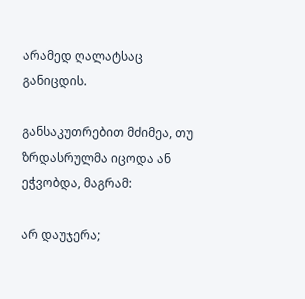არამედ ღალატსაც განიცდის.

განსაკუთრებით მძიმეა, თუ ზრდასრულმა იცოდა ან ეჭვობდა, მაგრამ:

არ დაუჯერა;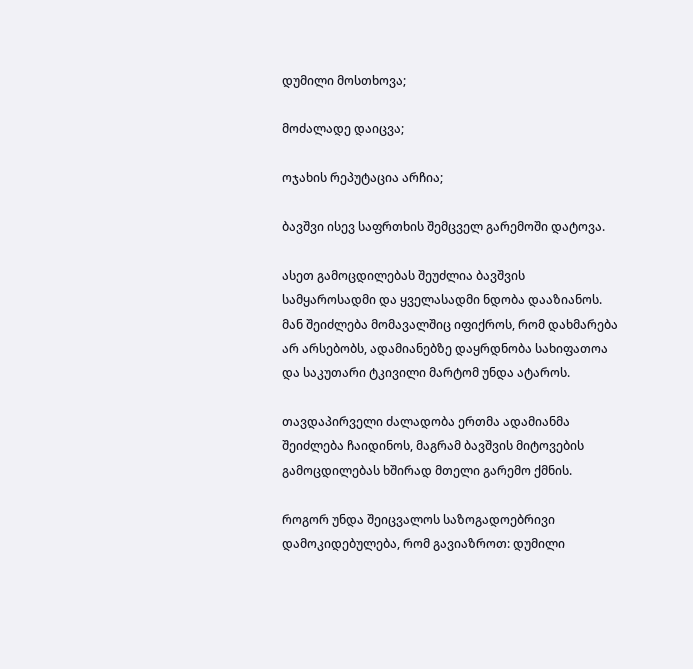დუმილი მოსთხოვა;

მოძალადე დაიცვა;

ოჯახის რეპუტაცია არჩია;

ბავშვი ისევ საფრთხის შემცველ გარემოში დატოვა.

ასეთ გამოცდილებას შეუძლია ბავშვის სამყაროსადმი და ყველასადმი ნდობა დააზიანოს. მან შეიძლება მომავალშიც იფიქროს, რომ დახმარება არ არსებობს, ადამიანებზე დაყრდნობა სახიფათოა და საკუთარი ტკივილი მარტომ უნდა ატაროს.

თავდაპირველი ძალადობა ერთმა ადამიანმა შეიძლება ჩაიდინოს, მაგრამ ბავშვის მიტოვების გამოცდილებას ხშირად მთელი გარემო ქმნის.

როგორ უნდა შეიცვალოს საზოგადოებრივი დამოკიდებულება, რომ გავიაზროთ: დუმილი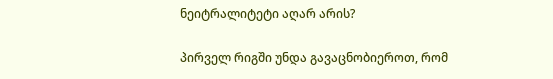ნეიტრალიტეტი აღარ არის?

პირველ რიგში უნდა გავაცნობიეროთ, რომ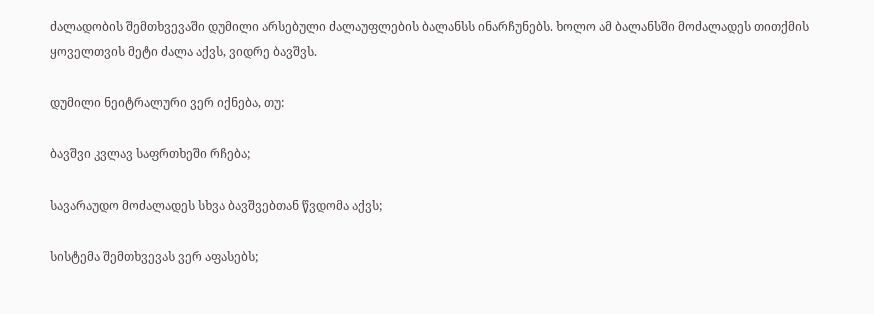ძალადობის შემთხვევაში დუმილი არსებული ძალაუფლების ბალანსს ინარჩუნებს. ხოლო ამ ბალანსში მოძალადეს თითქმის ყოველთვის მეტი ძალა აქვს, ვიდრე ბავშვს.

დუმილი ნეიტრალური ვერ იქნება, თუ:

ბავშვი კვლავ საფრთხეში რჩება;

სავარაუდო მოძალადეს სხვა ბავშვებთან წვდომა აქვს;

სისტემა შემთხვევას ვერ აფასებს;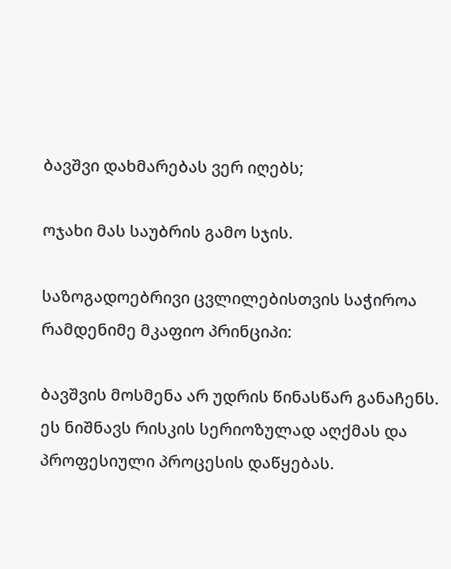ბავშვი დახმარებას ვერ იღებს;

ოჯახი მას საუბრის გამო სჯის.

საზოგადოებრივი ცვლილებისთვის საჭიროა რამდენიმე მკაფიო პრინციპი:

ბავშვის მოსმენა არ უდრის წინასწარ განაჩენს.
ეს ნიშნავს რისკის სერიოზულად აღქმას და პროფესიული პროცესის დაწყებას.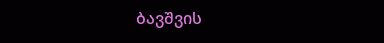ბავშვის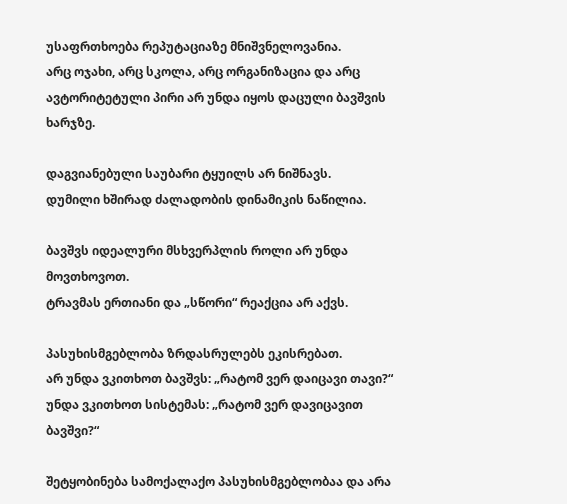უსაფრთხოება რეპუტაციაზე მნიშვნელოვანია.
არც ოჯახი, არც სკოლა, არც ორგანიზაცია და არც ავტორიტეტული პირი არ უნდა იყოს დაცული ბავშვის ხარჯზე.

დაგვიანებული საუბარი ტყუილს არ ნიშნავს.
დუმილი ხშირად ძალადობის დინამიკის ნაწილია.

ბავშვს იდეალური მსხვერპლის როლი არ უნდა მოვთხოვოთ.
ტრავმას ერთიანი და „სწორი“ რეაქცია არ აქვს.

პასუხისმგებლობა ზრდასრულებს ეკისრებათ.
არ უნდა ვკითხოთ ბავშვს: „რატომ ვერ დაიცავი თავი?“ უნდა ვკითხოთ სისტემას: „რატომ ვერ დავიცავით ბავშვი?“

შეტყობინება სამოქალაქო პასუხისმგებლობაა და არა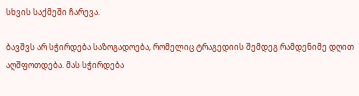სხვის საქმეში ჩარევა.

ბავშვს არ სჭირდება საზოგადოება, რომელიც ტრაგედიის შემდეგ რამდენიმე დღით აღშფოთდება. მას სჭირდება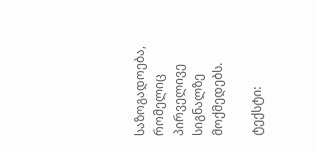საზოგადოება, რომელიც პირველივე სიგნალზე მოქმედებს.

ტექსტი: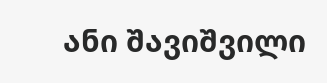ანი შავიშვილი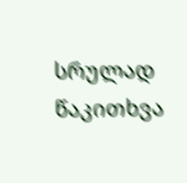სრულად წაკითხვა